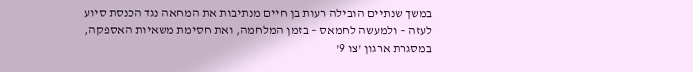במשך שנתיים הובילה רעות בן חיים מנתיבות את המחאה נגד הכנסת סיוע לעזה – ולמעשה לחמאס – בזמן המלחמה, ואת חסימת משאיות האספקה, במסגרת ארגון 'צו 9'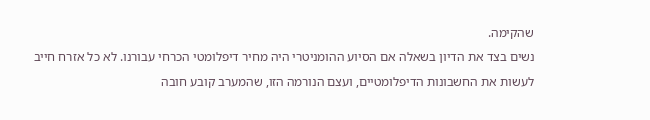שהקימה.
נשים בצד את הדיון בשאלה אם הסיוע ההומניטרי היה מחיר דיפלומטי הכרחי עבורנו. לא כל אזרח חייב לעשות את החשבונות הדיפלומטיים, ועצם הנורמה הזו, שהמערב קובע חובה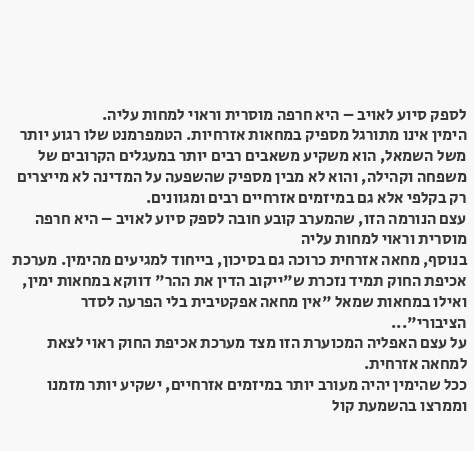לספק סיוע לאויב – היא חרפה מוסרית וראוי למחות עליה.
הימין אינו מתורגל מספיק במחאות אזרחיות. הטמפרמנט שלו רגוע יותר משל השמאל, הוא משקיע משאבים רבים יותר במעגלים הקרובים של משפחה וקהילה, והוא לא מבין מספיק שהשפעה על המדינה לא מייצרים רק בקלפי אלא גם במיזמים אזרחיים רבים ומגוונים.
עצם הנורמה הזו, שהמערב קובע חובה לספק סיוע לאויב – היא חרפה מוסרית וראוי למחות עליה
בנוסף, מחאה אזרחית כרוכה גם בסיכון, בייחוד למגיעים מהימין. מערכת אכיפת החוק תמיד נזכרת ש"ייקוב הדין את ההר" דווקא במחאות ימין, ואילו במחאות שמאל "אין מחאה אפקטיבית בלי הפרעה לסדר הציבורי"...
על עצם האפליה המכוערת הזו מצד מערכת אכיפת החוק ראוי לצאת למחאה אזרחית.
ככל שהימין יהיה מעורב יותר במיזמים אזרחיים, ישקיע יותר מזמנו וממרצו בהשמעת קול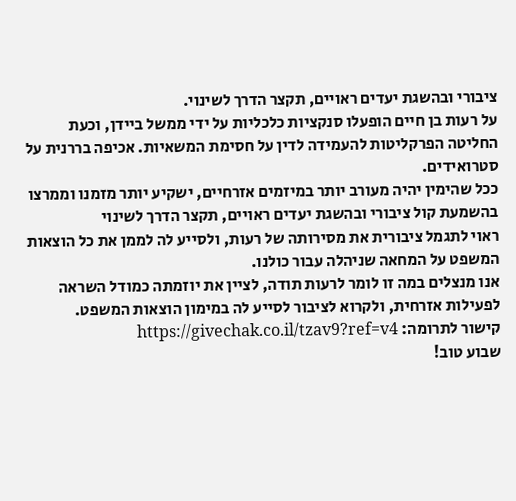ציבורי ובהשגת יעדים ראויים, תקצר הדרך לשינוי.
על רעות בן חיים הופעלו סנקציות כלכליות על ידי ממשל ביידן, וכעת החליטה הפרקליטות להעמידה לדין על חסימת המשאיות. אכיפה בררנית על סטרואידים.
ככל שהימין יהיה מעורב יותר במיזמים אזרחיים, ישקיע יותר מזמנו וממרצו בהשמעת קול ציבורי ובהשגת יעדים ראויים, תקצר הדרך לשינוי
ראוי לתגמל ציבורית את מסירותה של רעות, ולסייע לה לממן את כל הוצאות המשפט על המחאה שניהלה עבור כולנו.
אנו מנצלים במה זו לומר לרעות תודה, לציין את יוזמתה כמודל השראה לפעילות אזרחית, ולקרוא לציבור לסייע לה במימון הוצאות המשפט.
קישור לתרומה: https://givechak.co.il/tzav9?ref=v4
שבוע טוב!